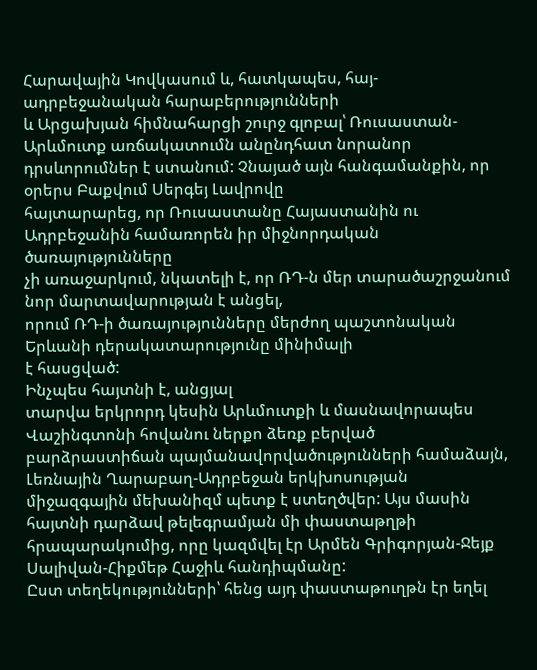Հարավային Կովկասում և, հատկապես, հայ-ադրբեջանական հարաբերությունների
և Արցախյան հիմնահարցի շուրջ գլոբալ՝ Ռուսաստան-Արևմուտք առճակատումն անընդհատ նորանոր
դրսևորումներ է ստանում: Չնայած այն հանգամանքին, որ օրերս Բաքվում Սերգեյ Լավրովը
հայտարարեց, որ Ռուսաստանը Հայաստանին ու Ադրբեջանին համառորեն իր միջնորդական ծառայությունները
չի առաջարկում, նկատելի է, որ ՌԴ-ն մեր տարածաշրջանում նոր մարտավարության է անցել,
որում ՌԴ-ի ծառայությունները մերժող պաշտոնական Երևանի դերակատարությունը մինիմալի
է հասցված:
Ինչպես հայտնի է, անցյալ
տարվա երկրորդ կեսին Արևմուտքի և մասնավորապես Վաշինգտոնի հովանու ներքո ձեռք բերված
բարձրաստիճան պայմանավորվածությունների համաձայն, Լեռնային Ղարաբաղ-Ադրբեջան երկխոսության
միջազգային մեխանիզմ պետք է ստեղծվեր: Այս մասին հայտնի դարձավ թելեգրամյան մի փաստաթղթի
հրապարակումից, որը կազմվել էր Արմեն Գրիգորյան-Ջեյք Սալիվան-Հիքմեթ Հաջիև հանդիպմանը:
Ըստ տեղեկությունների՝ հենց այդ փաստաթուղթն էր եղել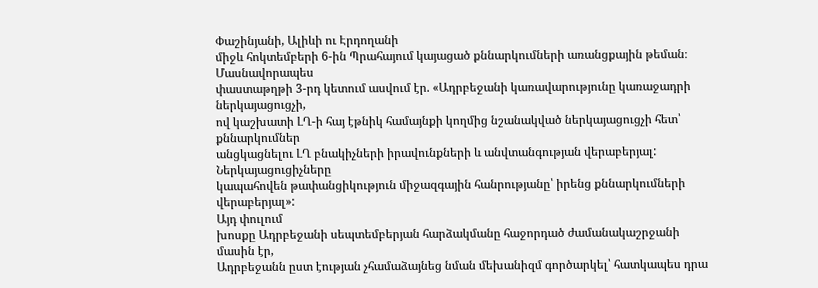Փաշինյանի, Ալիևի ու Էրդողանի
միջև հոկտեմբերի 6-ին Պրահայում կայացած քննարկումների առանցքային թեման։ Մասնավորապես
փաստաթղթի 3-րդ կետում ասվում էր. «Ադրբեջանի կառավարությունը կառաջադրի ներկայացուցչի,
ով կաշխատի ԼՂ-ի հայ էթնիկ համայնքի կողմից նշանակված ներկայացուցչի հետ՝ քննարկումներ
անցկացնելու ԼՂ բնակիչների իրավունքների և անվտանգության վերաբերյալ: Ներկայացուցիչները
կապահովեն թափանցիկություն միջազգային հանրությանը՝ իրենց քննարկումների վերաբերյալ»:
Այդ փուլում
խոսքը Ադրբեջանի սեպտեմբերյան հարձակմանը հաջորդած ժամանակաշրջանի մասին էր,
Ադրբեջանն ըստ էության չհամաձայնեց նման մեխանիզմ գործարկել՝ հատկապես դրա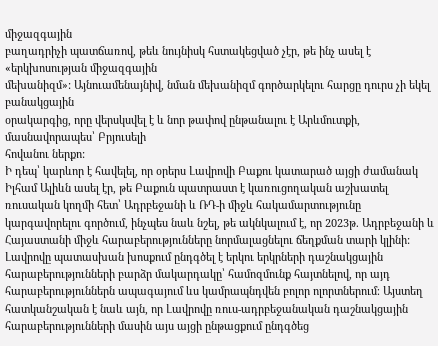միջազգային
բաղադրիչի պատճառով, թեև նույնիսկ հստակեցված չէր, թե ինչ ասել է «երկխոսության միջազգային
մեխանիզմ»: Այնուամենայնիվ, նման մեխանիզմ գործարկելու հարցը դուրս չի եկել բանակցային
օրակարգից, որը վերսկսվել է և նոր թափով ընթանալու է Արևմուտքի, մասնավորապես՝ Բրյուսելի
հովանու ներքո:
Ի դեպ՝ կարևոր է հավելել, որ օրերս Լավրովի Բաքու կատարած այցի ժամանակ Իլհամ Ալիևն ասել էր, թե Բաքուն պատրաստ է կառուցողական աշխատել ռուսական կողմի հետ՝ Ադրբեջանի և ՌԴ-ի միջև հակամարտությունը կարգավորելու գործում, ինչպես նաև նշել, թե ակնկալում է, որ 2023թ. Ադրբեջանի և Հայաստանի միջև հարաբերությունները նորմալացնելու ճեղքման տարի կլինի: Լավրովը պատասխան խոսքում ընդգծել է երկու երկրների դաշնակցային հարաբերությունների բարձր մակարդակը՝ համոզմունք հայտնելով, որ այդ հարաբերություններն ապագայում ևս կամրապնդվեն բոլոր ոլորտներում։ Այստեղ հատկանշական է նաև այն, որ Լավրովը ռուս-ադրբեջանական դաշնակցային հարաբերությունների մասին այս այցի ընթացքում ընդգծեց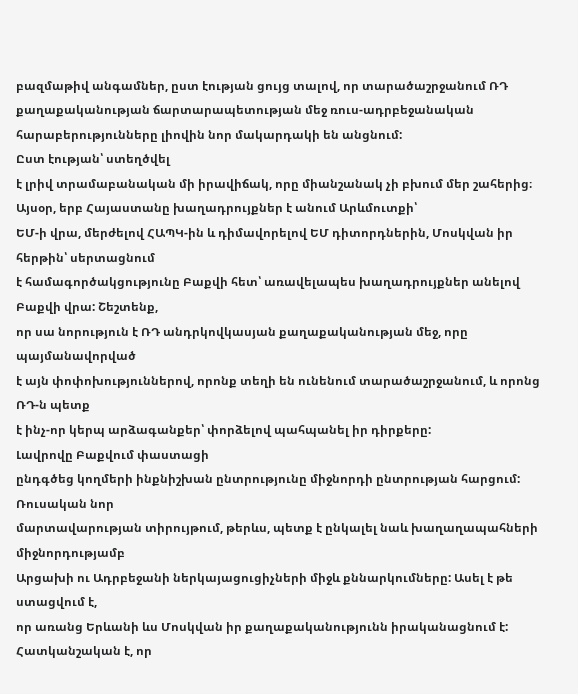բազմաթիվ անգամներ, ըստ էության ցույց տալով, որ տարածաշրջանում ՌԴ քաղաքականության ճարտարապետության մեջ ռուս-ադրբեջանական հարաբերությունները լիովին նոր մակարդակի են անցնում:
Ըստ էության՝ ստեղծվել
է լրիվ տրամաբանական մի իրավիճակ, որը միանշանակ չի բխում մեր շահերից։ Այսօր, երբ Հայաստանը խաղադրույքներ է անում Արևմուտքի՝
ԵՄ-ի վրա, մերժելով ՀԱՊԿ-ին և դիմավորելով ԵՄ դիտորդներին, Մոսկվան իր հերթին՝ սերտացնում
է համագործակցությունը Բաքվի հետ՝ առավելապես խաղադրույքներ անելով Բաքվի վրա: Շեշտենք,
որ սա նորություն է ՌԴ անդրկովկասյան քաղաքականության մեջ, որը պայմանավորված
է այն փոփոխություններով, որոնք տեղի են ունենում տարածաշրջանում, և որոնց ՌԴ-ն պետք
է ինչ-որ կերպ արձագանքեր՝ փորձելով պահպանել իր դիրքերը:
Լավրովը Բաքվում փաստացի
ընդգծեց կողմերի ինքնիշխան ընտրությունը միջնորդի ընտրության հարցում: Ռուսական նոր
մարտավարության տիրույթում, թերևս, պետք է ընկալել նաև խաղաղապահների միջնորդությամբ
Արցախի ու Ադրբեջանի ներկայացուցիչների միջև քննարկումները: Ասել է թե ստացվում է,
որ առանց Երևանի ևս Մոսկվան իր քաղաքականությունն իրականացնում է:
Հատկանշական է, որ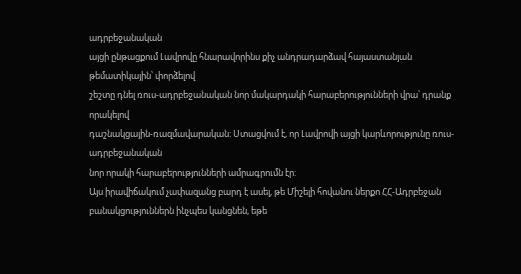ադրբեջանական
այցի ընթացքում Լավրովը հնարավորինս քիչ անդրադարձավ հայաստանյան թեմատիկային՝ փորձելով
շեշտը դնել ռուս-ադրբեջանական նոր մակարդակի հարաբերությունների վրա՝ դրանք որակելով
դաշնակցային-ռազմավարական: Ստացվում է, որ Լավրովի այցի կարևորությունը ռուս-ադրբեջանական
նոր որակի հարաբերությունների ամրագրումն էր:
Այս իրավիճակում չափազանց բարդ է ասել, թե Միշելի հովանու ներքո ՀՀ-Ադրբեջան բանակցություններն ինչպես կանցնեն, եթե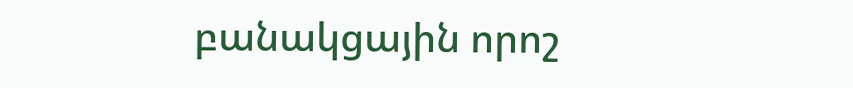բանակցային որոշ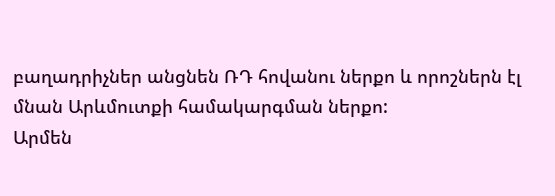բաղադրիչներ անցնեն ՌԴ հովանու ներքո և որոշներն էլ մնան Արևմուտքի համակարգման ներքո:
Արմեն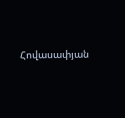Հովասափյան